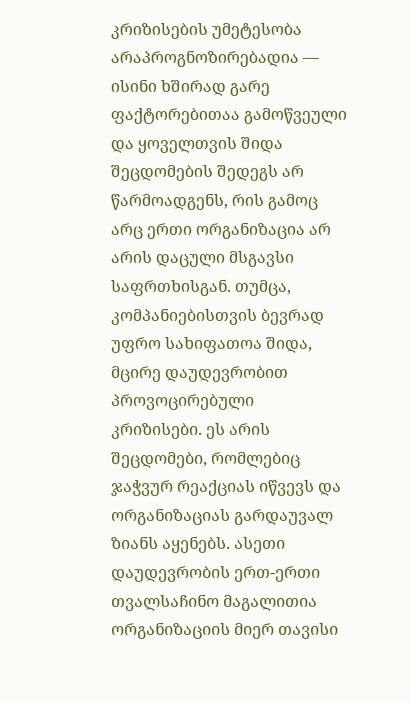კრიზისების უმეტესობა არაპროგნოზირებადია — ისინი ხშირად გარე ფაქტორებითაა გამოწვეული და ყოველთვის შიდა შეცდომების შედეგს არ წარმოადგენს, რის გამოც არც ერთი ორგანიზაცია არ არის დაცული მსგავსი საფრთხისგან. თუმცა, კომპანიებისთვის ბევრად უფრო სახიფათოა შიდა, მცირე დაუდევრობით პროვოცირებული კრიზისები. ეს არის შეცდომები, რომლებიც ჯაჭვურ რეაქციას იწვევს და ორგანიზაციას გარდაუვალ ზიანს აყენებს. ასეთი დაუდევრობის ერთ-ერთი თვალსაჩინო მაგალითია ორგანიზაციის მიერ თავისი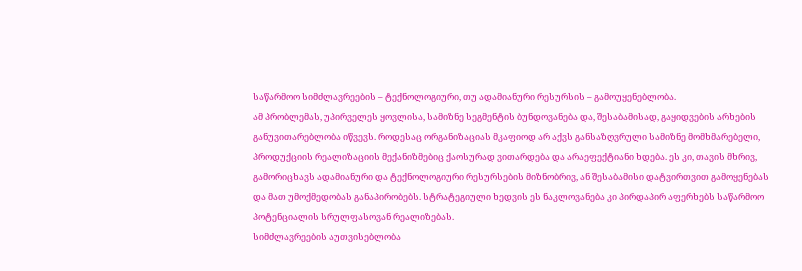საწარმოო სიმძლავრეების – ტექნოლოგიური, თუ ადამიანური რესურსის – გამოუყენებლობა.
ამ პრობლემას, უპირველეს ყოვლისა, სამიზნე სეგმენტის ბუნდოვანება და, შესაბამისად, გაყიდვების არხების განუვითარებლობა იწვევს. როდესაც ორგანიზაციას მკაფიოდ არ აქვს განსაზღვრული სამიზნე მომხმარებელი, პროდუქციის რეალიზაციის მექანიზმებიც ქაოსურად ვითარდება და არაეფექტიანი ხდება. ეს კი, თავის მხრივ, გამორიცხავს ადამიანური და ტექნოლოგიური რესურსების მიზნობრივ, ან შესაბამისი დატვირთვით გამოყენებას და მათ უმოქმედობას განაპირობებს. სტრატეგიული ხედვის ეს ნაკლოვანება კი პირდაპირ აფერხებს საწარმოო პოტენციალის სრულფასოვან რეალიზებას.
სიმძლავრეების აუთვისებლობა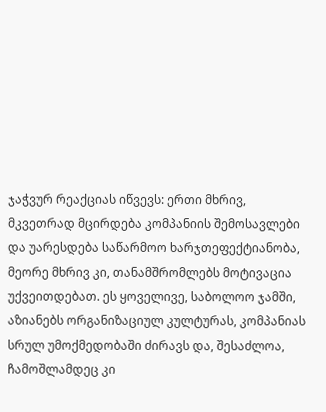ჯაჭვურ რეაქციას იწვევს: ერთი მხრივ, მკვეთრად მცირდება კომპანიის შემოსავლები და უარესდება საწარმოო ხარჯთეფექტიანობა, მეორე მხრივ კი, თანამშრომლებს მოტივაცია უქვეითდებათ. ეს ყოველივე, საბოლოო ჯამში, აზიანებს ორგანიზაციულ კულტურას, კომპანიას სრულ უმოქმედობაში ძირავს და, შესაძლოა, ჩამოშლამდეც კი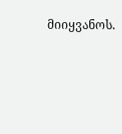მიიყვანოს.